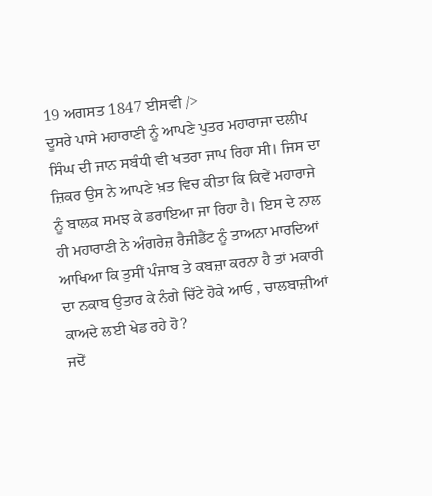19 ਅਗਸਤ 1847 ਈਸਵੀ />
ਦੂਸਰੇ ਪਾਸੇ ਮਹਾਰਾਣੀ ਨੂੰ ਆਪਣੇ ਪੁਤਰ ਮਹਾਰਾਜਾ ਦਲੀਪ ਸਿੰਘ ਦੀ ਜਾਨ ਸਬੰਧੀ ਵੀ ਖਤਰਾ ਜਾਪ ਰਿਹਾ ਸੀ। ਜਿਸ ਦਾ ਜ਼ਿਕਰ ਉਸ ਨੇ ਆਪਣੇ ਖ਼ਤ ਵਿਚ ਕੀਤਾ ਕਿ ਕਿਵੇਂ ਮਹਾਰਾਜੇ ਨੂੰ ਬਾਲਕ ਸਮਝ ਕੇ ਡਰਾਇਆ ਜਾ ਰਿਹਾ ਹੈ। ਇਸ ਦੇ ਨਾਲ ਹੀ ਮਹਾਰਾਣੀ ਨੇ ਅੰਗਰੇਜ਼ ਰੈਜੀਡੈਂਟ ਨੂੰ ਤਾਅਨਾ ਮਾਰਦਿਆਂ ਆਖਿਆ ਕਿ ਤੁਸੀਂ ਪੰਜਾਬ ਤੇ ਕਬਜ਼ਾ ਕਰਨਾ ਹੈ ਤਾਂ ਮਕਾਰੀ ਦਾ ਨਕਾਬ ਉਤਾਰ ਕੇ ਨੰਗੇ ਚਿੱਟੇ ਹੋਕੇ ਆਓ , ਚਾਲਬਾਜ਼ੀਆਂ ਕਾਅਦੇ ਲਈ ਖੇਡ ਰਹੇ ਹੋ?
ਜਦੋਂ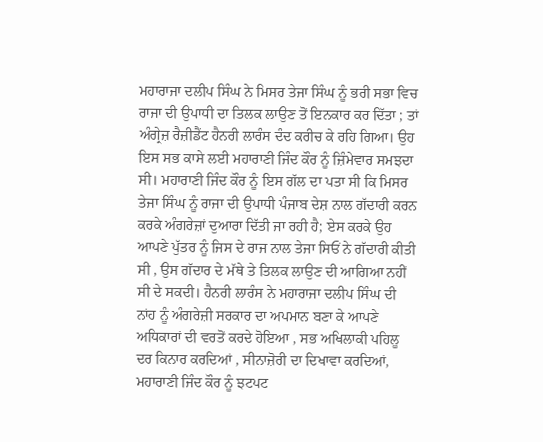ਮਹਾਰਾਜਾ ਦਲੀਪ ਸਿੰਘ ਨੇ ਮਿਸਰ ਤੇਜਾ ਸਿੰਘ ਨੂੰ ਭਰੀ ਸਭਾ ਵਿਚ ਰਾਜਾ ਦੀ ਉਪਾਧੀ ਦਾ ਤਿਲਕ ਲਾਉਣ ਤੋਂ ਇਨਕਾਰ ਕਰ ਦਿੱਤਾ ; ਤਾਂ ਅੰਗ੍ਰੇਜ਼ ਰੈਜ਼ੀਡੈਂਟ ਹੈਨਰੀ ਲਾਰੰਸ ਦੰਦ ਕਰੀਚ ਕੇ ਰਹਿ ਗਿਆ। ਉਹ ਇਸ ਸਭ ਕਾਸੇ ਲਈ ਮਹਾਰਾਣੀ ਜਿੰਦ ਕੌਰ ਨੂੰ ਜ਼ਿੰਮੇਵਾਰ ਸਮਝਦਾ ਸੀ। ਮਹਾਰਾਣੀ ਜਿੰਦ ਕੌਰ ਨੂੰ ਇਸ ਗੱਲ ਦਾ ਪਤਾ ਸੀ ਕਿ ਮਿਸਰ ਤੇਜਾ ਸਿੰਘ ਨੂੰ ਰਾਜਾ ਦੀ ਉਪਾਧੀ ਪੰਜਾਬ ਦੇਸ਼ ਨਾਲ ਗੱਦਾਰੀ ਕਰਨ ਕਰਕੇ ਅੰਗਰੇਜ਼ਾਂ ਦੁਆਰਾ ਦਿੱਤੀ ਜਾ ਰਹੀ ਹੈ; ਏਸ ਕਰਕੇ ਉਹ ਆਪਣੇ ਪੁੱਤਰ ਨੂੰ ਜਿਸ ਦੇ ਰਾਜ ਨਾਲ ਤੇਜਾ ਸਿਓਂ ਨੇ ਗੱਦਾਰੀ ਕੀਤੀ ਸੀ , ਉਸ ਗੱਦਾਰ ਦੇ ਮੱਥੇ ਤੇ ਤਿਲਕ ਲਾਉਣ ਦੀ ਆਗਿਆ ਨਹੀਂ ਸੀ ਦੇ ਸਕਦੀ। ਹੈਨਰੀ ਲਾਰੰਸ ਨੇ ਮਹਾਰਾਜਾ ਦਲੀਪ ਸਿੰਘ ਦੀ ਨਾਂਹ ਨੂੰ ਅੰਗਰੇਜ਼ੀ ਸਰਕਾਰ ਦਾ ਅਪਮਾਨ ਬਣਾ ਕੇ ਆਪਣੇ ਅਧਿਕਾਰਾਂ ਦੀ ਵਰਤੋਂ ਕਰਦੇ ਹੋਇਆ , ਸਭ ਅਖਿਲਾਕੀ ਪਹਿਲੂ ਦਰ ਕਿਨਾਰ ਕਰਦਿਆਂ , ਸੀਨਾਜ਼ੋਰੀ ਦਾ ਦਿਖਾਵਾ ਕਰਦਿਆਂ, ਮਹਾਰਾਣੀ ਜਿੰਦ ਕੌਰ ਨੂੰ ਝਟਪਟ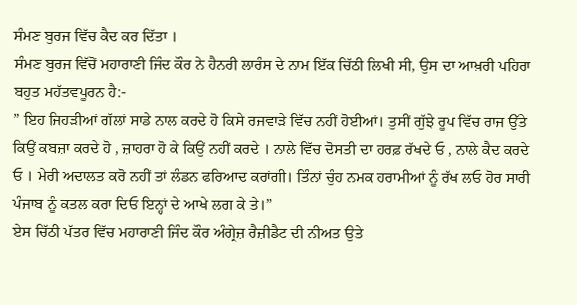ਸੰਮਣ ਬੁਰਜ ਵਿੱਚ ਕੈਦ ਕਰ ਦਿੱਤਾ ।
ਸੰਮਣ ਬੁਰਜ ਵਿੱਚੋਂ ਮਹਾਰਾਣੀ ਜਿੰਦ ਕੌਰ ਨੇ ਹੈਨਰੀ ਲਾਰੰਸ ਦੇ ਨਾਮ ਇੱਕ ਚਿੱਠੀ ਲਿਖੀ ਸੀ, ਉਸ ਦਾ ਆਖ਼ਰੀ ਪਹਿਰਾ ਬਹੁਤ ਮਹੱਤਵਪੂਰਨ ਹੈ:-
” ਇਹ ਜਿਹੜੀਆਂ ਗੱਲਾਂ ਸਾਡੇ ਨਾਲ ਕਰਦੇ ਹੋ ਕਿਸੇ ਰਜਵਾੜੇ ਵਿੱਚ ਨਹੀਂ ਹੋਈਆਂ। ਤੁਸੀਂ ਗੁੱਝੇ ਰੂਪ ਵਿੱਚ ਰਾਜ ਉੱਤੇ ਕਿਉਂ ਕਬਜ਼ਾ ਕਰਦੇ ਹੋ , ਜ਼ਾਹਰਾ ਹੋ ਕੇ ਕਿਉਂ ਨਹੀਂ ਕਰਦੇ । ਨਾਲੇ ਵਿੱਚ ਦੋਸਤੀ ਦਾ ਹਰਫ਼ ਰੱਖਦੇ ਓ , ਨਾਲੇ ਕੈਦ ਕਰਦੇ ਓ । ਮੇਰੀ ਅਦਾਲਤ ਕਰੋ ਨਹੀਂ ਤਾਂ ਲੰਡਨ ਫਰਿਆਦ ਕਰਾਂਗੀ। ਤਿੰਨਾਂ ਚੁੰਹ ਨਮਕ ਹਰਾਮੀਆਂ ਨੂੰ ਰੱਖ ਲਓ ਹੋਰ ਸਾਰੀ ਪੰਜਾਬ ਨੂੰ ਕਤਲ ਕਰਾ ਦਿਓ ਇਨ੍ਹਾਂ ਦੇ ਆਖੇ ਲਗ ਕੇ ਤੇ।”
ਏਸ ਚਿੱਠੀ ਪੱਤਰ ਵਿੱਚ ਮਹਾਰਾਣੀ ਜਿੰਦ ਕੌਰ ਅੰਗ੍ਰੇਜ਼ ਰੈਜ਼ੀਡੈਟ ਦੀ ਨੀਅਤ ਉਤੇ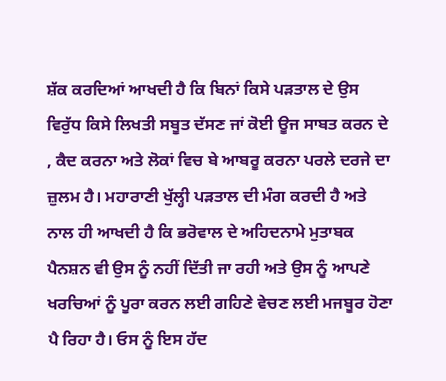ਸ਼ੱਕ ਕਰਦਿਆਂ ਆਖਦੀ ਹੈ ਕਿ ਬਿਨਾਂ ਕਿਸੇ ਪੜਤਾਲ ਦੇ ਉਸ ਵਿਰੁੱਧ ਕਿਸੇ ਲਿਖਤੀ ਸਬੂਤ ਦੱਸਣ ਜਾਂ ਕੋਈ ਊਜ ਸਾਬਤ ਕਰਨ ਦੇ , ਕੈਦ ਕਰਨਾ ਅਤੇ ਲੋਕਾਂ ਵਿਚ ਬੇ ਆਬਰੂ ਕਰਨਾ ਪਰਲੇ ਦਰਜੇ ਦਾ ਜ਼ੁਲਮ ਹੈ। ਮਹਾਰਾਣੀ ਖੁੱਲ੍ਹੀ ਪੜਤਾਲ ਦੀ ਮੰਗ ਕਰਦੀ ਹੈ ਅਤੇ ਨਾਲ ਹੀ ਆਖਦੀ ਹੈ ਕਿ ਭਰੋਵਾਲ ਦੇ ਅਹਿਦਨਾਮੇ ਮੁਤਾਬਕ ਪੈਨਸ਼ਨ ਵੀ ਉਸ ਨੂੰ ਨਹੀਂ ਦਿੱਤੀ ਜਾ ਰਹੀ ਅਤੇ ਉਸ ਨੂੰ ਆਪਣੇ ਖਰਚਿਆਂ ਨੂੰ ਪੂਰਾ ਕਰਨ ਲਈ ਗਹਿਣੇ ਵੇਚਣ ਲਈ ਮਜਬੂਰ ਹੋਣਾ ਪੈ ਰਿਹਾ ਹੈ। ਓਸ ਨੂੰ ਇਸ ਹੱਦ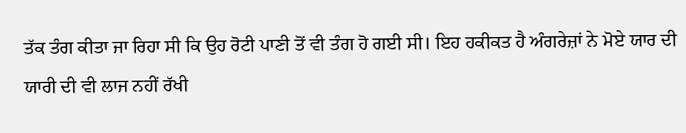ਤੱਕ ਤੰਗ ਕੀਤਾ ਜਾ ਰਿਹਾ ਸੀ ਕਿ ਉਹ ਰੋਟੀ ਪਾਣੀ ਤੋਂ ਵੀ ਤੰਗ ਹੋ ਗਈ ਸੀ। ਇਹ ਹਕੀਕਤ ਹੈ ਅੰਗਰੇਜ਼ਾਂ ਨੇ ਮੋਏ ਯਾਰ ਦੀ ਯਾਰੀ ਦੀ ਵੀ ਲਾਜ ਨਹੀਂ ਰੱਖੀ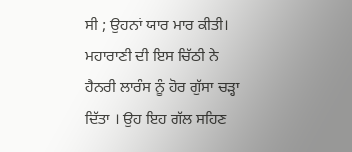ਸੀ ; ਉਹਨਾਂ ਯਾਰ ਮਾਰ ਕੀਤੀ।
ਮਹਾਰਾਣੀ ਦੀ ਇਸ ਚਿੱਠੀ ਨੇ ਹੈਨਰੀ ਲਾਰੰਸ ਨੂੰ ਹੋਰ ਗੁੱਸਾ ਚੜ੍ਹਾ ਦਿੱਤਾ । ਉਹ ਇਹ ਗੱਲ ਸਹਿਣ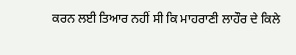ਕਰਨ ਲਈ ਤਿਆਰ ਨਹੀਂ ਸੀ ਕਿ ਮਾਹਰਾਣੀ ਲਾਹੌਰ ਦੇ ਕਿਲੇ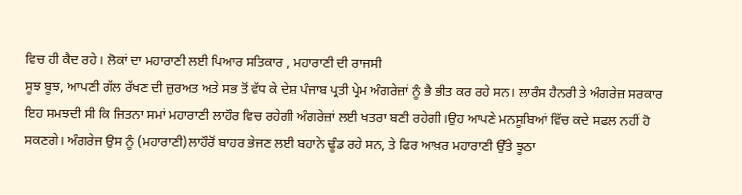ਵਿਚ ਹੀ ਕੈਦ ਰਹੇ। ਲੋਕਾਂ ਦਾ ਮਹਾਰਾਣੀ ਲਈ ਪਿਆਰ ਸਤਿਕਾਰ , ਮਹਾਰਾਣੀ ਦੀ ਰਾਜਸੀ
ਸੂਝ ਬੂਝ, ਆਪਣੀ ਗੱਲ ਰੱਖਣ ਦੀ ਜ਼ੁਰਅਤ ਅਤੇ ਸਭ ਤੋਂ ਵੱਧ ਕੇ ਦੇਸ਼ ਪੰਜਾਬ ਪ੍ਰਤੀ ਪ੍ਰੇਮ ਅੰਗਰੇਜ਼ਾਂ ਨੂੰ ਭੈ ਭੀਤ ਕਰ ਰਹੇ ਸਨ। ਲਾਰੰਸ ਹੈਨਰੀ ਤੇ ਅੰਗਰੇਜ਼ ਸਰਕਾਰ ਇਹ ਸਮਝਦੀ ਸੀ ਕਿ ਜਿਤਨਾ ਸਮਾਂ ਮਹਾਰਾਣੀ ਲਾਹੌਰ ਵਿਚ ਰਹੇਗੀ ਅੰਗਰੇਜ਼ਾਂ ਲਈ ਖਤਰਾ ਬਣੀ ਰਹੇਗੀ।ਉਹ ਆਪਣੇ ਮਨਸੂਬਿਆਂ ਵਿੱਚ ਕਦੇ ਸਫਲ ਨਹੀਂ ਹੋ ਸਕਣਗੇ। ਅੰਗਰੇਜ ਉਸ ਨੂੰ (ਮਹਾਰਾਣੀ)ਲਾਹੌਰੋਂ ਬਾਹਰ ਭੇਜਣ ਲਈ ਬਹਾਨੇ ਢੂੰਡ ਰਹੇ ਸਨ, ਤੇ ਫਿਰ ਆਖ਼ਰ ਮਹਾਰਾਣੀ ਉੱਤੇ ਝੂਠਾ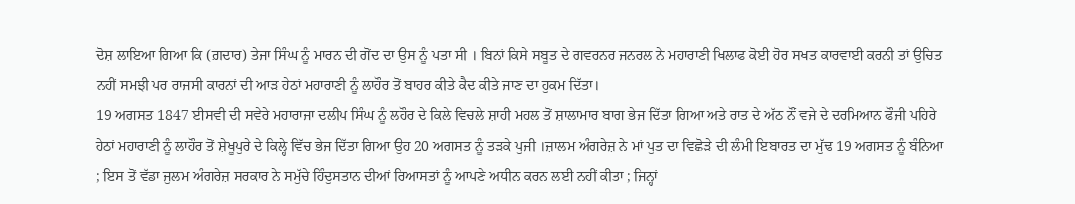ਦੋਸ਼ ਲਾਇਆ ਗਿਆ ਕਿ (ਗ਼ਦਾਰ) ਤੇਜਾ ਸਿੰਘ ਨੂੰ ਮਾਰਨ ਦੀ ਗੋਂਦ ਦਾ ਉਸ ਨੂੰ ਪਤਾ ਸੀ । ਬਿਨਾਂ ਕਿਸੇ ਸਬੂਤ ਦੇ ਗਵਰਨਰ ਜਨਰਲ ਨੇ ਮਹਾਰਾਣੀ ਖਿਲਾਫ ਕੋਈ ਹੋਰ ਸਖਤ ਕਾਰਵਾਈ ਕਰਨੀ ਤਾਂ ਉਚਿਤ ਨਹੀਂ ਸਮਝੀ ਪਰ ਰਾਜਸੀ ਕਾਰਨਾਂ ਦੀ ਆੜ ਹੇਠਾਂ ਮਹਾਰਾਣੀ ਨੂੰ ਲਾਹੌਰ ਤੋਂ ਬਾਹਰ ਕੀਤੇ ਕੈਦ ਕੀਤੇ ਜਾਣ ਦਾ ਹੁਕਮ ਦਿੱਤਾ।
19 ਅਗਸਤ 1847 ਈਸਵੀ ਦੀ ਸਵੇਰੇ ਮਹਾਰਾਜਾ ਦਲੀਪ ਸਿੰਘ ਨੂੰ ਲਹੌਰ ਦੇ ਕਿਲੇ ਵਿਚਲੇ ਸ਼ਾਹੀ ਮਹਲ ਤੋਂ ਸ਼ਾਲਾਮਾਰ ਬਾਗ ਭੇਜ ਦਿੱਤਾ ਗਿਆ ਅਤੇ ਰਾਤ ਦੇ ਅੱਠ ਨੌਂ ਵਜੇ ਦੇ ਦਰਮਿਆਨ ਫੌਜੀ ਪਹਿਰੇ ਹੇਠਾਂ ਮਹਾਰਾਣੀ ਨੂੰ ਲਾਹੌਰ ਤੋਂ ਸ਼ੇਖੂਪੁਰੇ ਦੇ ਕਿਲ੍ਹੇ ਵਿੱਚ ਭੇਜ ਦਿੱਤਾ ਗਿਆ ਉਹ 20 ਅਗਸਤ ਨੂੰ ਤੜਕੇ ਪੁਜੀ ।ਜ਼ਾਲਮ ਅੰਗਰੇਜ਼ ਨੇ ਮਾਂ ਪੁਤ ਦਾ ਵਿਛੋੜੇ ਦੀ ਲੰਮੀ ਇਬਾਰਤ ਦਾ ਮੁੱਢ 19 ਅਗਸਤ ਨੂੰ ਬੰਨਿਆ ; ਇਸ ਤੋਂ ਵੱਡਾ ਜੁਲਮ ਅੰਗਰੇਜ਼ ਸਰਕਾਰ ਨੇ ਸਮੁੱਚੇ ਹਿੰਦੁਸਤਾਨ ਦੀਆਂ ਰਿਆਸਤਾਂ ਨੂੰ ਆਪਣੇ ਅਧੀਨ ਕਰਨ ਲਈ ਨਹੀਂ ਕੀਤਾ ; ਜਿਨ੍ਹਾਂ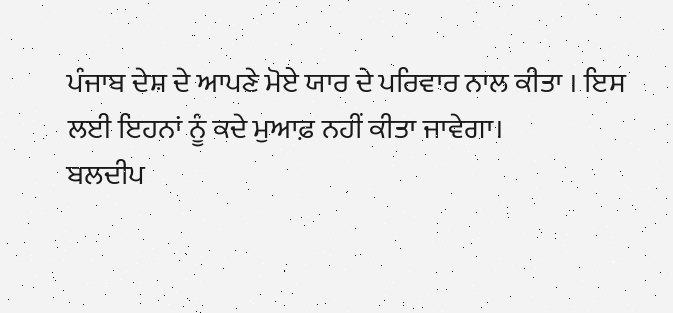ਪੰਜਾਬ ਦੇਸ਼ ਦੇ ਆਪਣੇ ਮੋਏ ਯਾਰ ਦੇ ਪਰਿਵਾਰ ਨਾਲ ਕੀਤਾ । ਇਸ ਲਈ ਇਹਨਾਂ ਨੂੰ ਕਦੇ ਮੁਆਫ਼ ਨਹੀਂ ਕੀਤਾ ਜਾਵੇਗਾ।
ਬਲਦੀਪ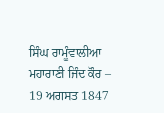ਸਿੰਘ ਰਾਮੂੰਵਾਲੀਆ
ਮਹਾਰਾਣੀ ਜਿੰਦ ਕੌਰ – 19 ਅਗਸਤ 1847